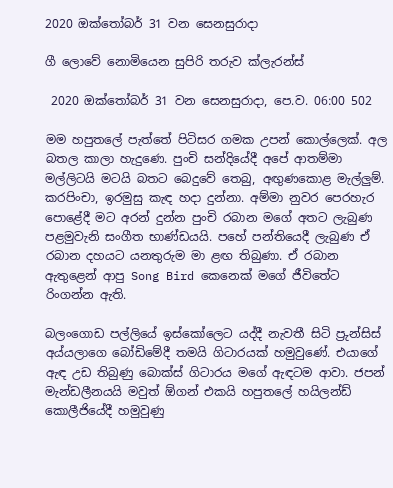2020 ඔක්තෝබර් 31 වන සෙනසුරාදා

ගී ලොවේ නොමියෙන සුපිරි තරුව ක්ලැරන්ස්

 2020 ඔක්තෝබර් 31 වන සෙනසුරාදා, පෙ.ව. 06:00 502

මම හපුතලේ පැත්තේ පිටිසර ගමක උපන් කොල්ලෙක්. අල බතල කාලා හැදුණෙ. පුංචි සන්දියේදී අපේ ආතම්මා මල්ලිටයි මටයි බතට බෙදුවේ තෙබු, අඟුණකොළ මැල්ලුම්. කරපිංචා, ඉරමුසු කැඳ හදා දුන්නා. අම්මා නුවර පෙරහැර පොළේදී මට අරන් දුන්න පුංචි රබාන මගේ අතට ලැබුණ පළමුවැනි සංගීත භාණ්ඩයයි. පහේ පන්තියෙදී ලැබුණ ඒ රබාන දහයට යනතුරුම මා ළඟ තිබුණා. ඒ රබාන ඇතුළෙන් ආපු Song Bird කෙනෙක් මගේ ජීවිතේට රිංගන්න ඇති.

බලංගොඩ පල්ලියේ ඉස්කෝලෙට යද්දී නැවතී සිටි ප්‍රුන්සිස් අය්යලාගෙ බෝඩිමේදී තමයි ගිටාරයක් හමුවුණේ. එයාගේ ඇඳ උඩ තිබුණු බොක්ස් ගිටාරය මගේ ඇඳටම ආවා. ජපන් මැන්ඩලීනයයි මවුත් ඕගන් එකයි හපුතලේ හයිලන්ඩ් කොලීජියේදී හමුවුණු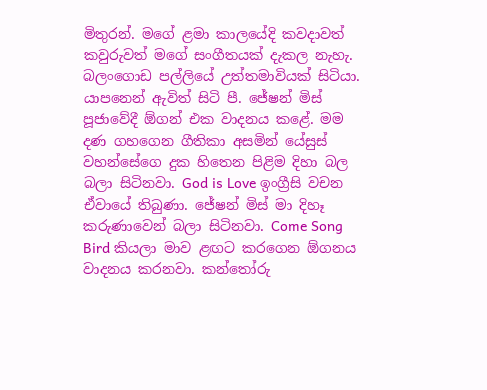මිතුරන්. මගේ ළමා කාලයේදි කවදාවත් කවුරුවත් මගේ සංගීතයක් දැකල නැහැ. බලංගොඩ පල්ලියේ උත්තමාවියක් සිටියා. යාපනෙන් ඇවිත් සිටි පී. ජේෂන් මිස් පූජාවේදී ඕගන් එක වාදනය කළේ. මම දණ ගහගෙන ගීතිකා අසමින් යේසුස් වහන්සේගෙ දුක හිතෙන පිළිම දිහා බල බලා සිටිනවා. God is Love ඉංග්‍රීසි වචන ඒවායේ තිබුණා. ජේෂන් මිස් මා දිහෑ කරුණාවෙන් බලා සිටිනවා. Come Song Bird කියලා මාව ළඟට කරගෙන ඕගනය වාදනය කරනවා. කන්තෝරු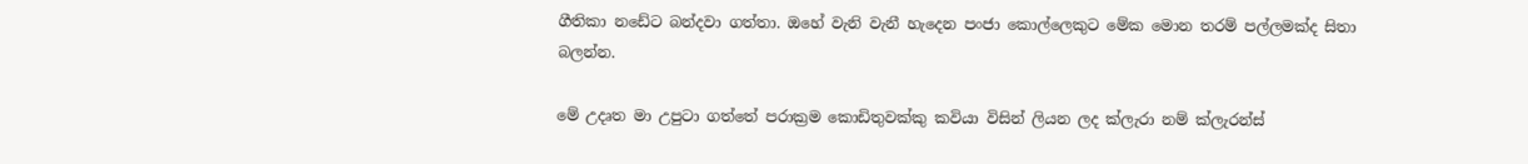ගීතිකා නඩේට බන්දවා ගත්තා. ඔහේ වැනි වැනී හැදෙන පංජා කොල්ලෙකුට මේක මොන තරම් පල්ලමක්ද සිතා බලන්න.

මේ උදෘත මා උපුටා ගත්තේ පරාක්‍රම කොඩිතුවක්කු කවියා විසින් ලියන ලද ක්ලැරා නම් ක්ලැරන්ස්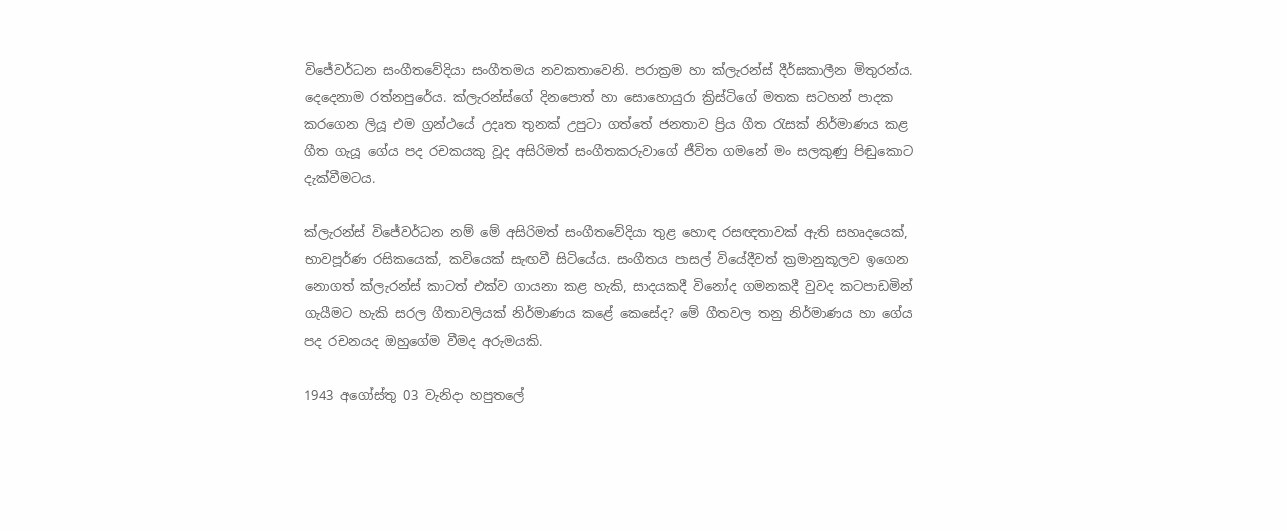විජේවර්ධන සංගීතවේදියා සංගීතමය නවකතාවෙනි. පරාක්‍රම හා ක්ලැරන්ස් දීර්ඝකාලීන මිතුරන්ය. දෙදෙනාම රත්නපුරේය. ක්ලැරන්ස්ගේ දිනපොත් හා සොහොයුරා ක්‍රිස්ටිගේ මතක සටහන් පාදක කරගෙන ලියූ එම ග්‍රන්ථයේ උදෘත තුනක් උපුටා ගත්තේ ජනතාව ප්‍රිය ගීත රැසක් නිර්මාණය කළ ගීත ගැයූ ගේය පද රචකයකු වූද අසිරිමත් සංගීතකරුවාගේ ජීවිත ගමනේ මං සලකුණු පිඬුකොට දැක්වීමටය.

ක්ලැරන්ස් විජේවර්ධන නම් මේ අසිරිමත් සංගීතවේදියා තුළ හොඳ රසඥතාවක් ඇති සහෘදයෙක්, භාවපූර්ණ රසිකයෙක්, කවියෙක් සැඟවී සිටියේය. සංගීතය පාසල් වියේදීවත් ක්‍රමානුකූලව ඉගෙන නොගත් ක්ලැරන්ස් කාටත් එක්ව ගායනා කළ හැකි, සාදයකදී විනෝද ගමනකදී වුවද කටපාඩමින් ගැයීමට හැකි සරල ගීතාවලියක් නිර්මාණය කළේ කෙසේද? මේ ගීතවල තනු නිර්මාණය හා ගේය පද රචනයද ඔහුගේම වීමද අරුමයකි.

1943 අගෝස්තු 03 වැනිදා හපුතලේ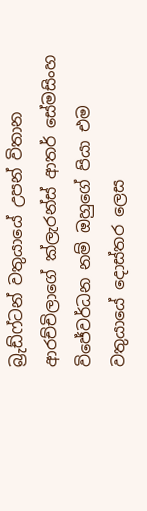බ්‍රුඩ්ෆ්ටන් වතුයායේ උපන් විතාන ආරච්චිලාගේ ක්ලැරන්ස් ආතර් සේමසිංහ විජේවර්ධන නම් ඔහුගේ පියා එම වතුයායේ දොස්තර ලෙස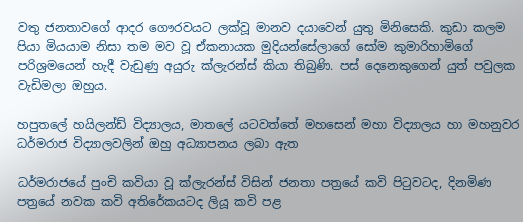වතු ජනතාවගේ ආදර ගෞරවයට ලක්වූ මානව දයාවෙන් යුතු මිනිසෙකි. කුඩා කලම පියා මියයාම නිසා තම මව වූ ඒකනායක මුදියන්සේලාගේ සෝම කුමාරිහාමිගේ පරිශ්‍රමයෙන් හැදී වැඩුණු අයුරු ක්ලැරන්ස් කියා තිබුණි. පස් දෙනෙකුගෙන් යුත් පවුලක වැඩිමලා ඔහුය.

හපුතලේ හයිලන්ඩ් විද්‍යාලය, මාතලේ යටවත්තේ මහසෙන් මහා විද්‍යාලය හා මහනුවර ධර්මරාජ විද්‍යාලවලින් ඔහු අධ්‍යාපනය ලබා ඇත

ධර්මරාජයේ පුංචි කවියා වූ ක්ලැරන්ස් විසින් ජනතා පත්‍රයේ කවි පිටුවටද, දිනමිණ පත්‍රයේ නවක කවි අතිරේකයටද ලියූ කවි පළ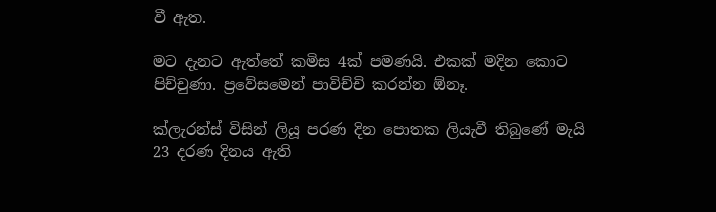වී ඇත.

මට දැනට ඇත්තේ කමිස 4ක් පමණයි. එකක් මදින කොට පිච්චුණා. ප්‍රවේසමෙන් පාවිච්චි කරන්න ඕනෑ.

ක්ලැරන්ස් විසින් ලියූ පරණ දින පොතක ලියැවී තිබුණේ මැයි 23 දරණ දිනය ඇති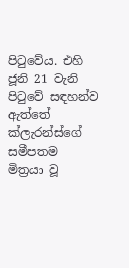පිටුවේය. එහි ජූනි 21 වැනි පිටුවේ සඳහන්ව ඇත්තේ ක්ලැරන්ස්ගේ සමීපතම මිත්‍රයා වූ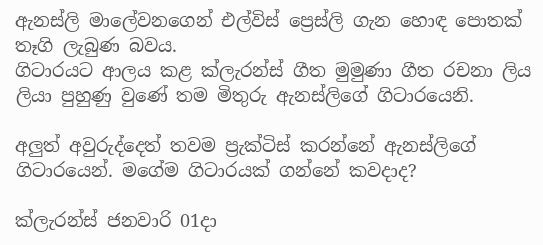ඇනස්ලි මාලේවනගෙන් එල්විස් ප්‍රෙස්ලි ගැන හොඳ පොතක් තෑගි ලැබුණ බවය.
ගිටාරයට ආලය කළ ක්ලැරන්ස් ගීත මුමුණා ගීත රචනා ලිය ලියා පුහුණු වුණේ තම මිතුරු ඇනස්ලිගේ ගිටාරයෙනි.

අලුත් අවුරුද්දෙත් තවම ප්‍රැක්ටිස් කරන්නේ ඇනස්ලිගේ ගිටාරයෙන්. මගේම ගිටාරයක් ගන්නේ කවදාද?

ක්ලැරන්ස් ජනවාරි 01දා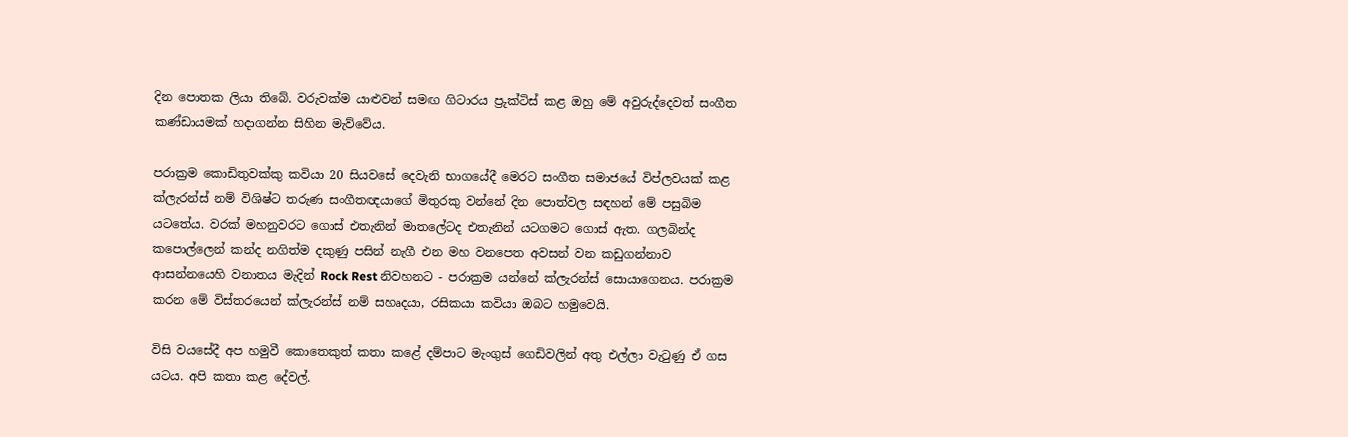දින පොතක ලියා තිබේ. වරුවක්ම යාළුවන් සමඟ ගිටාරය ප්‍රුක්ටිස් කළ ඔහු මේ අවුරුද්දෙවත් සංගීත කණ්ඩායමක් හදාගන්න සිහින මැව්වේය.

පරාක්‍රම කොඩිතුවක්කු කවියා 20 සියවසේ දෙවැනි භාගයේදී මෙරට සංගීත සමාජයේ විප්ලවයක් කළ ක්ලැරන්ස් නම් විශිෂ්ට තරුණ සංගීතඥයාගේ මිතුරකු වන්නේ දින පොත්වල සඳහන් මේ පසුබිම යටතේය. වරක් මහනුවරට ගොස් එතැනින් මාතලේටද එතැනින් යටගමට ගොස් ඇත. ගලබින්ද කපොල්ලෙන් කන්ද නගිත්ම දකුණු පසින් නැගී එන මහ වනපෙත අවසන් වන කඩුගන්නාව ආසන්නයෙහි වනාතය මැදින් Rock Rest නිවහනට - පරාක්‍රම යන්නේ ක්ලැරන්ස් සොයාගෙනය. පරාක්‍රම කරන මේ විස්තරයෙන් ක්ලැරන්ස් නම් සහෘදයා, රසිකයා කවියා ඔබට හමුවෙයි.

විසි වයසේදී අප හමුවී කොතෙකුත් කතා කළේ දම්පාට මැංගුස් ගෙඩිවලින් අතු එල්ලා වැටුණු ඒ ගස යටය. අපි කතා කළ දේවල්.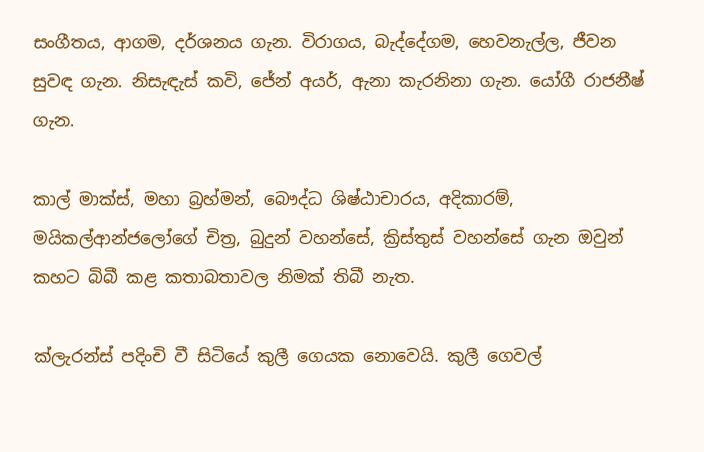සංගීතය, ආගම, දර්ශනය ගැන. විරාගය, බැද්දේගම, හෙවනැල්ල, ජීවන සුවඳ ගැන. නිසැඳැස් කවි, ජේන් අයර්, ඇනා කැරනිනා ගැන. යෝගී රාජනීෂ් ගැන.

කාල් මාක්ස්, මහා බ්‍රහ්මන්, බෞද්ධ ශිෂ්ඨාචාරය, අදිකාරම්, මයිකල්ආන්ජලෝගේ චිත්‍ර, බුදුන් වහන්සේ, ක්‍රිස්තුස් වහන්සේ ගැන ඔවුන් කහට බිබී කළ කතාබතාවල නිමක් තිබී නැත.

ක්ලැරන්ස් පදිංචි වී සිටියේ කුලී ගෙයක නොවෙයි. කුලී ගෙවල්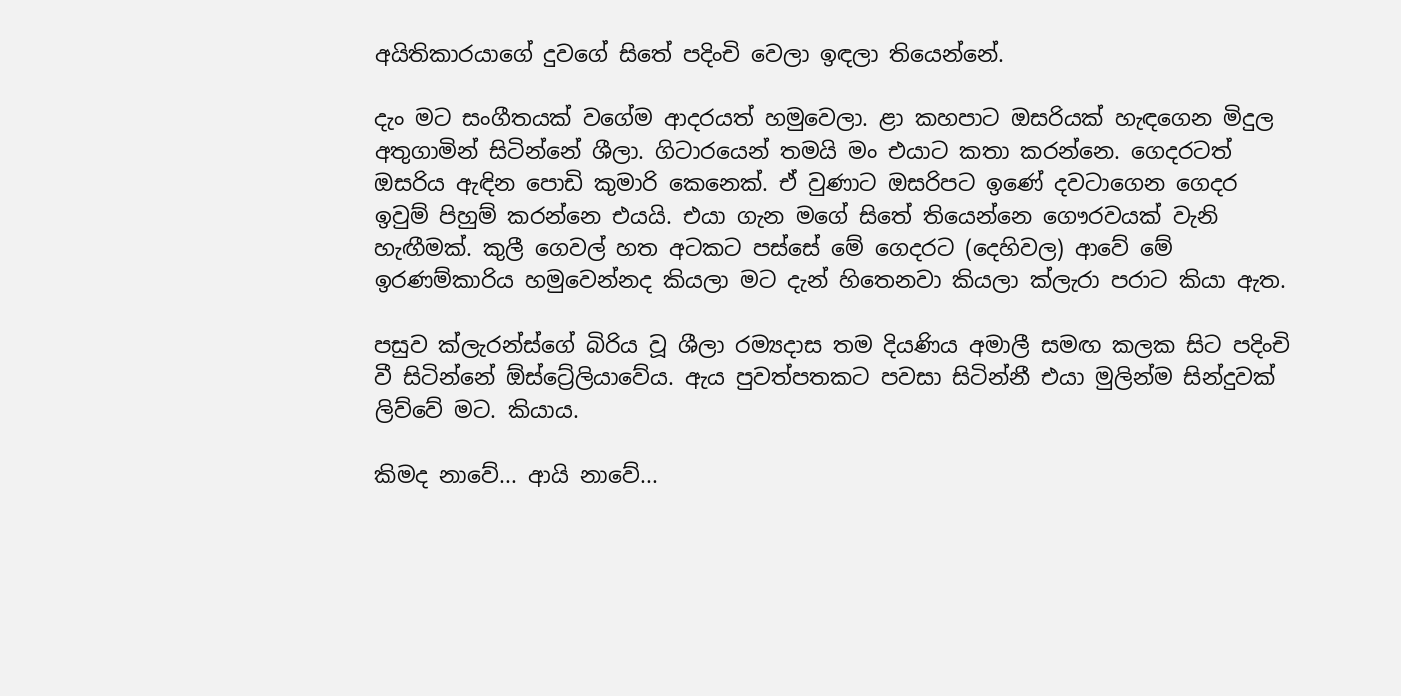අයිතිකාරයාගේ දුවගේ සිතේ පදිංචි වෙලා ඉඳලා තියෙන්නේ.

දැං මට සංගීතයක් වගේම ආදරයත් හමුවෙලා. ළා කහපාට ඔසරියක් හැඳගෙන මිදුල අතුගාමින් සිටින්නේ ශීලා. ගිටාරයෙන් තමයි මං එයාට කතා කරන්නෙ. ගෙදරටත් ඔසරිය ඇඳින පොඩි කුමාරි කෙනෙක්. ඒ වුණාට ඔසරිපට ඉණේ දවටාගෙන ගෙදර ඉවුම් පිහුම් කරන්නෙ එයයි. එයා ගැන මගේ සිතේ තියෙන්නෙ ගෞරවයක් වැනි හැඟීමක්. කුලී ගෙවල් හත අටකට පස්සේ මේ ගෙදරට (දෙහිවල) ආවේ මේ ඉරණම්කාරිය හමුවෙන්නද කියලා මට දැන් හිතෙනවා කියලා ක්ලැරා පරාට කියා ඇත.

පසුව ක්ලැරන්ස්ගේ බිරිය වූ ශීලා රම්‍යදාස තම දියණිය අමාලී සමඟ කලක සිට පදිංචි වී සිටින්නේ ඕස්ට්‍රේලියාවේය. ඇය පුවත්පතකට පවසා සිටින්නී එයා මුලින්ම සින්දුවක් ලිව්වේ මට. කියාය.

කිමද නාවේ... ආයි නාවේ...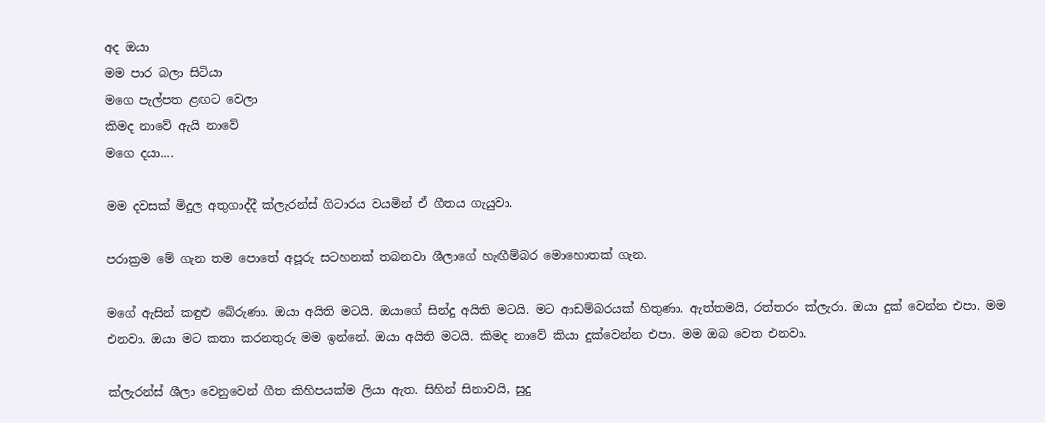අද ඔයා
මම පාර බලා සිටියා
මගෙ පැල්පත ළඟට වෙලා
කිමද නාවේ ඇයි නාවේ
මගෙ දයා....

මම දවසක් මිදුල අතුගාද්දී ක්ලැරන්ස් ගිටාරය වයමින් ඒ ගීතය ගැයුවා.

පරාක්‍රම මේ ගැන තම පොතේ අපූරු සටහනක් තබනවා ශීලාගේ හැඟීම්බර මොහොතක් ගැන.

මගේ ඇසින් කඳුළු බේරුණා. ඔයා අයිති මටයි. ඔයාගේ සින්දු අයිති මටයි. මට ආඩම්බරයක් හිතුණා. ඇත්තමයි, රත්තරං ක්ලැරා. ඔයා දුක් වෙන්න එපා. මම එනවා. ඔයා මට කතා කරනතුරු මම ඉන්නේ. ඔයා අයිති මටයි. කිමද නාවේ කියා දුක්වෙන්න එපා. මම ඔබ වෙත එනවා.

ක්ලැරන්ස් ශීලා වෙනුවෙන් ගීත කිහිපයක්ම ලියා ඇත. සිහින් සිනාවයි, සුදු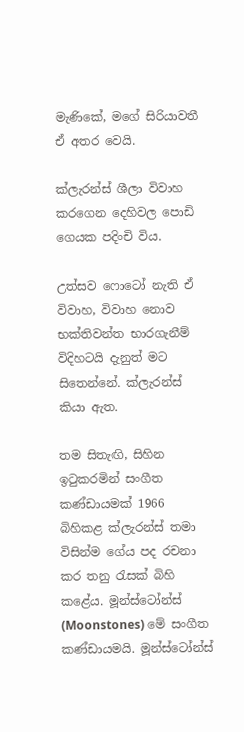මැණිකේ, මගේ සිරියාවතී ඒ අතර වෙයි.

ක්ලැරන්ස් ශීලා විවාහ කරගෙන දෙහිවල පොඩි ගෙයක පදිංචි විය.

උත්සව ෆොටෝ නැති ඒ විවාහ, විවාහ නොව භක්තිවන්ත භාරගැනීම් විදිහටයි දැනුත් මට සිතෙන්නේ. ක්ලැරන්ස් කියා ඇත.

තම සිතැඟි, සිහින ඉටුකරමින් සංගීත කණ්ඩායමක් 1966 බිහිකළ ක්ලැරන්ස් තමා විසින්ම ගේය පද රචනා කර තනු රැසක් බිහි කළේය. මූන්ස්ටෝන්ස් (Moonstones) මේ සංගීත කණ්ඩායමයි. මූන්ස්ටෝන්ස්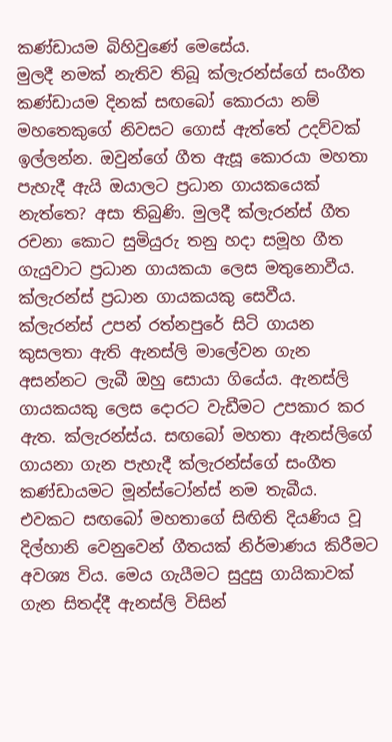කණ්ඩායම බිහිවුණේ මෙසේය.
මුලදී නමක් නැතිව තිබූ ක්ලැරන්ස්ගේ සංගීත කණ්ඩායම දිනක් සඟබෝ කොරයා නම් මහතෙකුගේ නිවසට ගොස් ඇත්තේ උදව්වක් ඉල්ලන්න. ඔවුන්ගේ ගීත ඇසූ කොරයා මහතා පැහැදී ඇයි ඔයාලට ප්‍රධාන ගායකයෙක් නැත්තෙ? අසා තිබුණි. මුලදී ක්ලැරන්ස් ගීත රචනා කොට සුමියුරු තනු හදා සමූහ ගීත ගැයුවාට ප්‍රධාන ගායකයා ලෙස මතුනොවීය. ක්ලැරන්ස් ප්‍රධාන ගායකයකු සෙවීය. ක්ලැරන්ස් උපන් රත්නපුරේ සිටි ගායන කුසලතා ඇති ඇනස්ලි මාලේවන ගැන අසන්නට ලැබී ඔහු සොයා ගියේය. ඇනස්ලි ගායකයකු ලෙස දොරට වැඩීමට උපකාර කර ඇත. ක්ලැරන්ස්ය. සඟබෝ මහතා ඇනස්ලිගේ ගායනා ගැන පැහැදී ක්ලැරන්ස්ගේ සංගීත කණ්ඩායමට මූන්ස්ටෝන්ස් නම තැබීය. එවකට සඟබෝ මහතාගේ සිඟිති දියණිය වූ දිල්හානි වෙනුවෙන් ගීතයක් නිර්මාණය කිරීමට අවශ්‍ය විය. මෙය ගැයීමට සුදුසු ගායිකාවක් ගැන සිතද්දී ඇනස්ලි විසින්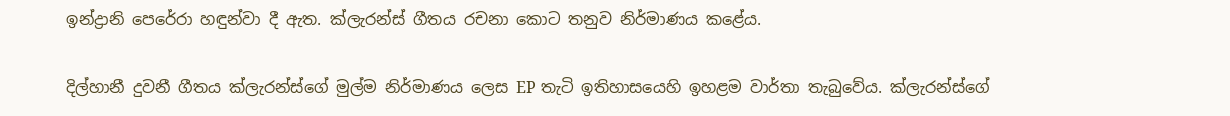ඉන්ද්‍රානි පෙරේරා හඳුන්වා දී ඇත. ක්ලැරන්ස් ගීතය රචනා කොට තනුව නිර්මාණය කළේය.

දිල්හානී දුවනී ගීතය ක්ලැරන්ස්ගේ මුල්ම නිර්මාණය ලෙස EP තැටි ඉතිහාසයෙහි ඉහළම වාර්තා තැබුවේය. ක්ලැරන්ස්ගේ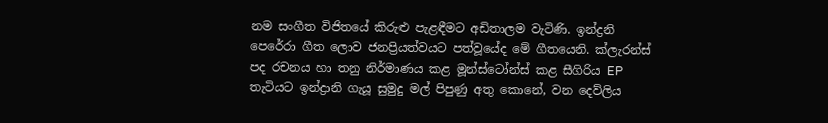නම සංගීත විජිතයේ කිරුළු පැළඳීමට අඩිතාලම වැටිණි. ඉන්ද්‍රනි පෙරේරා ගීත ලොව ජනප්‍රියත්වයට පත්වූයේද මේ ගීතයෙනි. ක්ලැරන්ස් පද රචනය හා තනු නිර්මාණය කළ මූන්ස්ටෝන්ස් කළ සීගිරිය EP තැටියට ඉන්ද්‍රානි ගැයූ සුමුදු මල් පිපුණු අතු කොනේ, වන දෙව්ලිය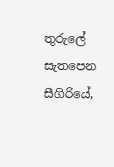තුරුලේ සැතපෙන සීගිරියේ,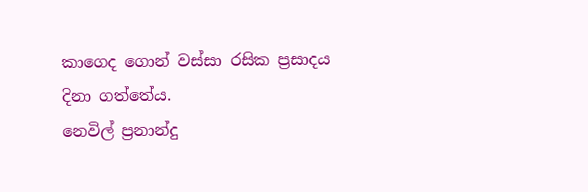කාගෙද ගොන් වස්සා රසික ප්‍රසාදය දිනා ගත්තේය.
නෙවිල් ප්‍රනාන්දු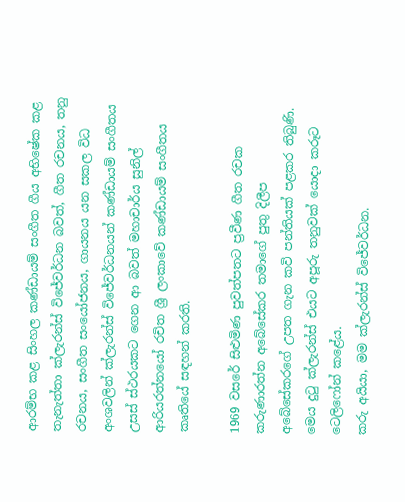ආරම්භ කළ සිංහල කණ්ඩායම් සංගීත ගීය අභිෂේක කළ තැනැත්තා ක්ලැරන්ස් විජේවර්ධන බවත්, ගීත රචනය, තනු රචනය, සංගීත සංයෝජනය, ගායනය යන සකල විධ අංශවලින් ක්ලැරන්ස් විජේවර්ධනයන් කණ්ඩායම් සංගීතය උසස් ස්ථරයකට ගෙන ආ බවත් මහාචාර්ය සුනිල් ආරියරත්නයෝ රචිත ශ්‍රී ලංකාවේ කණ්ඩායම් සංගීතය කෘතියේ සඳහන් කරති.

1969 වසරේ සිළුමිණ පුවත්පතට ප්‍රවීණ ගීත රචක කරුණාරත්න අබේසේකර තමාගේ පුතු දිලීප අබේසේකරගේ උපත ගැන කවි පන්තියක් පළකර තිබුණි. මෙය දුටු ක්ලැරන්ස් එයට අපූරු තනුවක් යොදා කරූට ටෙලිෆෝන් කළේය.
කරු අයියා, මම ක්ලැරන්ස් විජේවර්ධන.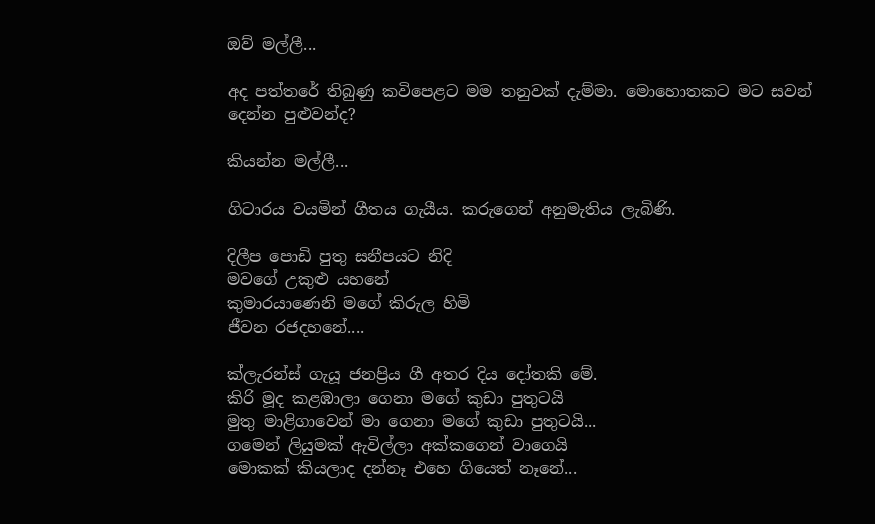ඔව් මල්ලී...

අද පත්තරේ තිබුණු කවිපෙළට මම තනුවක් දැම්මා. මොහොතකට මට සවන් දෙන්න පුළුවන්ද?

කියන්න මල්ලී...

ගිටාරය වයමින් ගීතය ගැයීය. කරුගෙන් අනුමැතිය ලැබිණි.

දිලීප පොඩි පුතු සනීපයට නිදි
මවගේ උකුළු යහනේ
කුමාරයාණෙනි මගේ කිරුල හිමි
ජීවන රජදහනේ....

ක්ලැරන්ස් ගැයූ ජනප්‍රිය ගී අතර දිය දෝතකි මේ.
කිරි මූද කළඹාලා ගෙනා මගේ කුඩා පුතුටයි
මුතු මාළිගාවෙන් මා ගෙනා මගේ කුඩා පුතුටයි...
ගමෙන් ලියුමක් ඇවිල්ලා අක්කගෙන් වාගෙයි
මොකක් කියලාද දන්නෑ එහෙ ගියෙත් නෑනේ...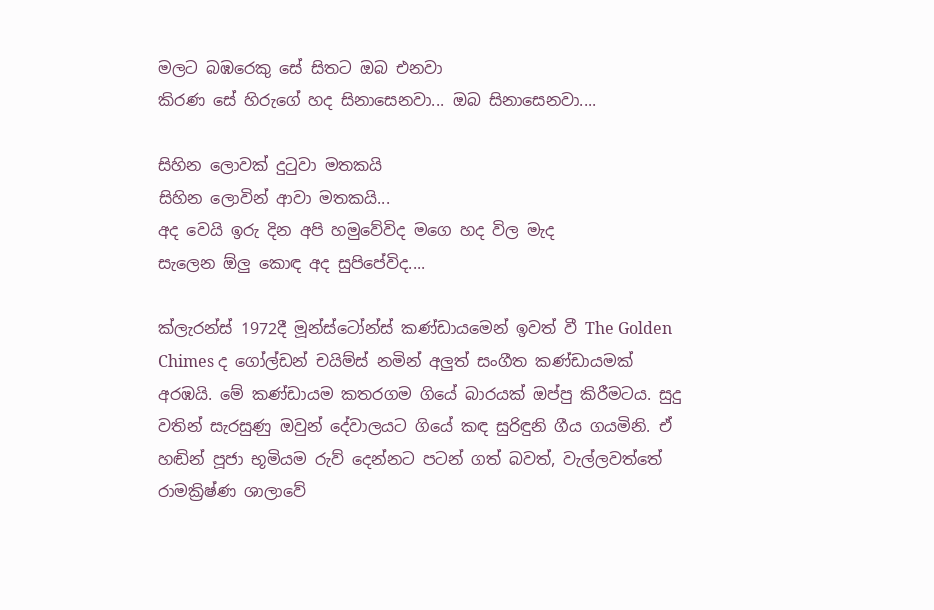මලට බඹරෙකු සේ සිතට ඔබ එනවා
කිරණ සේ හිරුගේ හද සිනාසෙනවා... ඔබ සිනාසෙනවා....

සිහින ලොවක් දුටුවා මතකයි
සිහින ලොවින් ආවා මතකයි...
අද වෙයි ඉරු දින අපි හමුවේවිද මගෙ හද විල මැද
සැලෙන ඕලු කොඳ අද සුපිපේවිද....

ක්ලැරන්ස් 1972දී මූන්ස්ටෝන්ස් කණ්ඩායමෙන් ඉවත් වී The Golden Chimes ද ගෝල්ඩන් චයිම්ස් නමින් අලුත් සංගීත කණ්ඩායමක් අරඹයි. මේ කණ්ඩායම කතරගම ගියේ බාරයක් ඔප්පු කිරීමටය. සුදු වතින් සැරසුණු ඔවුන් දේවාලයට ගියේ කඳ සුරිඳුනි ගීය ගයමිනි. ඒ හඬින් පූජා භූමියම රුව් දෙන්නට පටන් ගත් බවත්, වැල්ලවත්තේ රාමක්‍රිෂ්ණ ශාලාවේ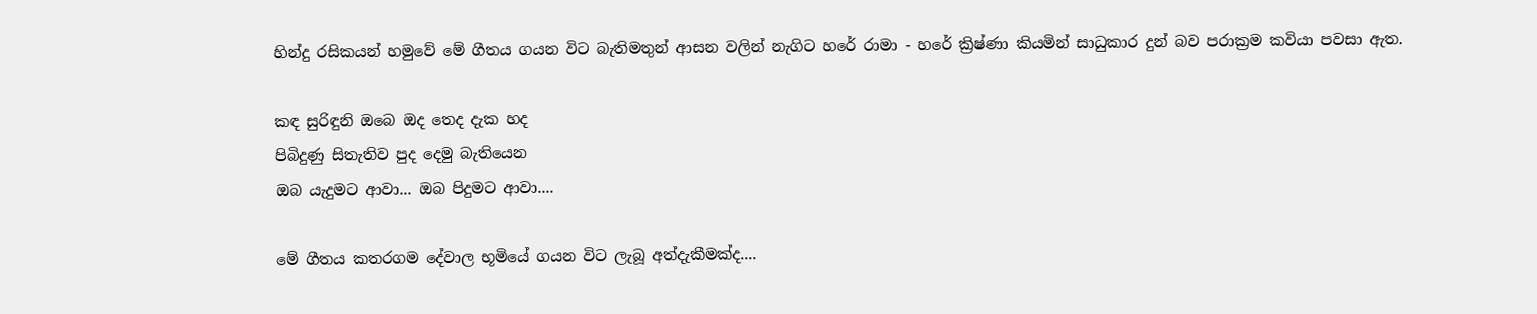හින්දු රසිකයන් හමුවේ මේ ගීතය ගයන විට බැතිමතුන් ආසන වලින් නැගිට හරේ රාමා - හරේ ක්‍රිෂ්ණා කියමින් සාධුකාර දුන් බව පරාක්‍රම කවියා පවසා ඇත.

කඳ සුරිඳුනි ඔබෙ ඔද තෙද දැක හද
පිබිදුණු සිතැතිව පුද දෙමු බැතියෙන
ඔබ යැදුමට ආවා... ඔබ පිදුමට ආවා....

මේ ගීතය කතරගම දේවාල භූමියේ ගයන විට ලැබූ අත්දැකීමක්ද....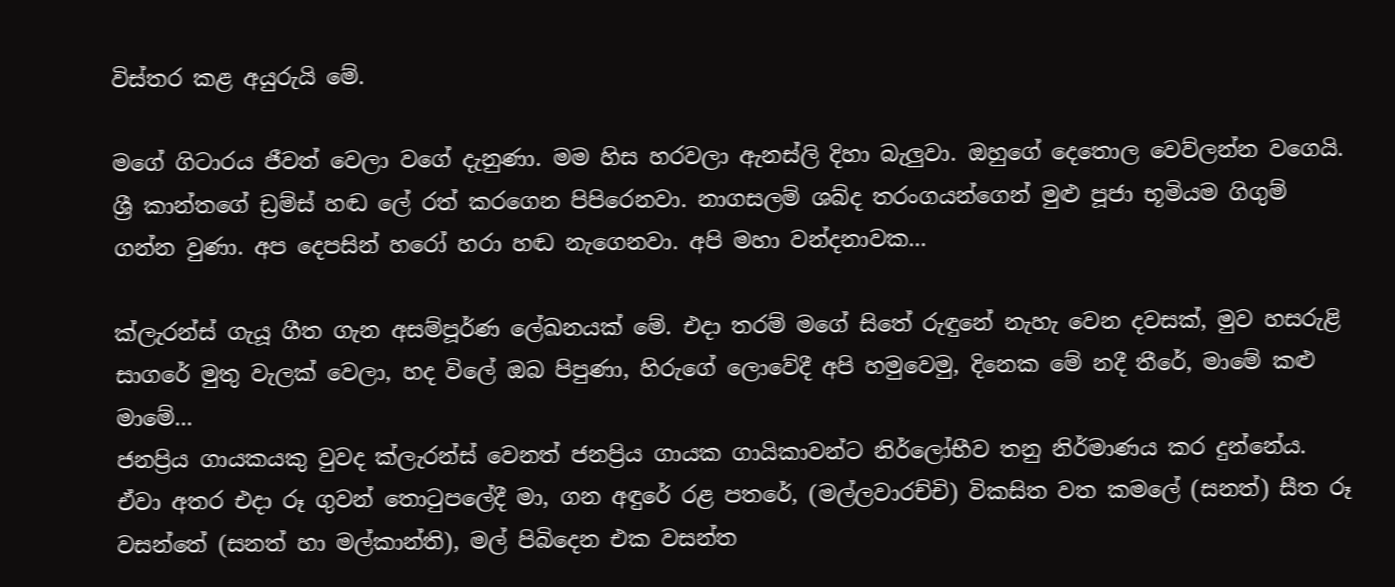විස්තර කළ අයුරුයි මේ.

මගේ ගිටාරය ජීවත් වෙලා වගේ දැනුණා. මම හිස හරවලා ඇනස්ලි දිහා බැලුවා. ඔහුගේ දෙතොල වෙව්ලන්න වගෙයි. ශ්‍රී කාන්තගේ ඩ්‍රම්ස් හඬ ලේ රත් කරගෙන පිපිරෙනවා. නාගසලම් ශබ්ද තරංගයන්ගෙන් මුළු පූජා භූමියම ගිගුම් ගන්න වුණා. අප දෙපසින් හරෝ හරා හඬ නැගෙනවා. අපි මහා වන්දනාවක...

ක්ලැරන්ස් ගැයූ ගීත ගැන අසම්පූර්ණ ලේඛනයක් මේ. එදා තරම් මගේ සිතේ රුඳුනේ නැහැ වෙන දවසක්, මුව හසරුළි සාගරේ මුතු වැලක් වෙලා, හද විලේ ඔබ පිපුණා, හිරුගේ ලොවේදී අපි හමුවෙමු, දිනෙක මේ නදී තීරේ, මාමේ කළු මාමේ...
ජනප්‍රිය ගායකයකු වුවද ක්ලැරන්ස් වෙනත් ජනප්‍රිය ගායක ගායිකාවන්ට නිර්ලෝභීව තනු නිර්මාණය කර දුන්නේය. ඒවා අතර එදා රූ ගුවන් තොටුපලේදී මා, ගන අඳුරේ රළ පතරේ, (මල්ලවාරච්චි) විකසිත වත කමලේ (සනත්) සීත රූ වසන්තේ (සනත් හා මල්කාන්ති), මල් පිබිදෙන එක වසන්ත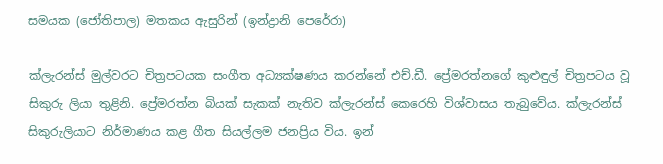සමයක (ජෝතිපාල) මතකය ඇසුරින් (ඉන්ද්‍රානි පෙරේරා)

ක්ලැරන්ස් මුල්වරට චිත්‍රපටයක සංගීත අධ්‍යක්ෂණය කරන්නේ එච්.ඩී. ප්‍රේමරත්නගේ කුළුඳුල් චිත්‍රපටය වූ සිකුරු ලියා තුළිනි. ප්‍රේමරත්න බියක් සැකක් නැතිව ක්ලැරන්ස් කෙරෙහි විශ්වාසය තැබුවේය. ක්ලැරන්ස් සිකුරුලියාට නිර්මාණය කළ ගීත සියල්ලම ජනප්‍රිය විය. ඉන්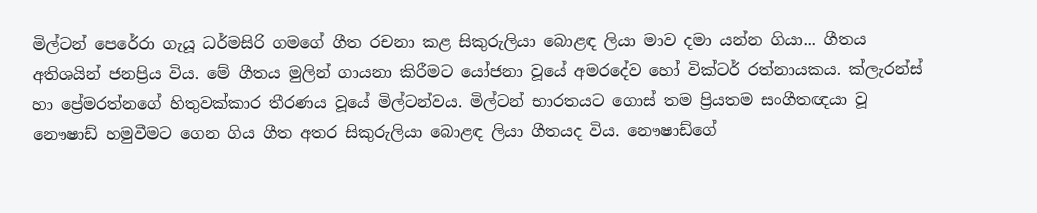මිල්ටන් පෙරේරා ගැයූ ධර්මසිරි ගමගේ ගීත රචනා කළ සිකුරුලියා බොළඳ ලියා මාව දමා යන්න ගියා... ගීතය අතිශයින් ජනප්‍රිය විය. මේ ගීතය මුලින් ගායනා කිරීමට යෝජනා වූයේ අමරදේව හෝ වික්ටර් රත්නායකය. ක්ලැරන්ස් හා ප්‍රේමරත්නගේ හිතුවක්කාර තීරණය වූයේ මිල්ටන්වය. මිල්ටන් භාරතයට ගොස් තම ප්‍රියතම සංගීතඥයා වූ නෞෂාඩ් හමුවීමට ගෙන ගිය ගීත අතර සිකුරුලියා බොළඳ ලියා ගීතයද විය. නෞෂාඩ්ගේ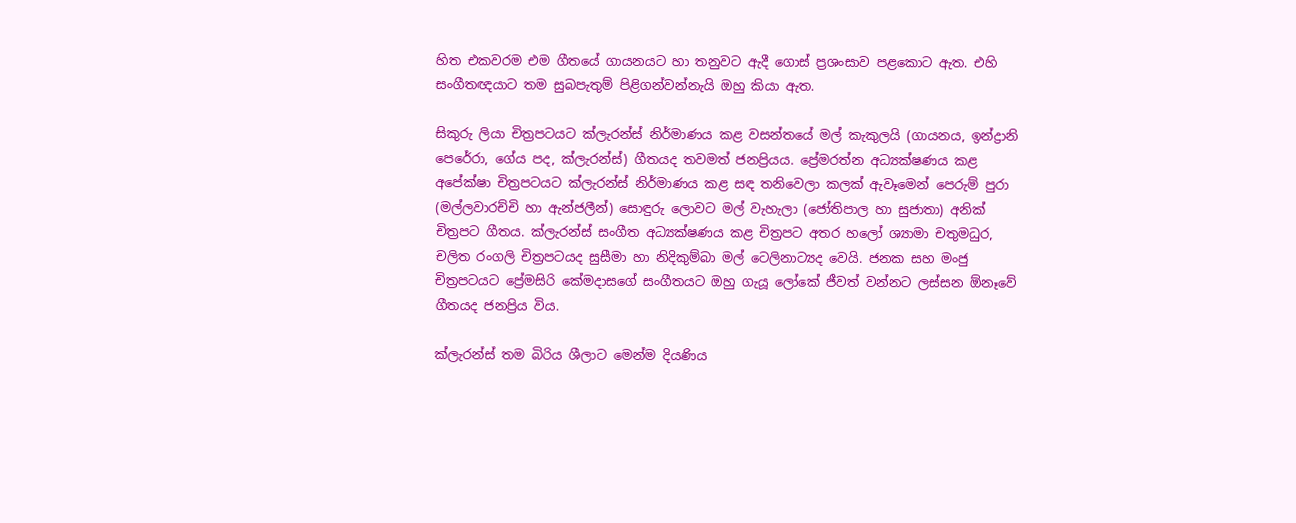හිත එකවරම එම ගීතයේ ගායනයට හා තනුවට ඇදී ගොස් ප්‍රශංසාව පළකොට ඇත. එහි සංගීතඥයාට තම සුබපැතුම් පිළිගන්වන්නැයි ඔහු කියා ඇත.

සිකුරු ලියා චිත්‍රපටයට ක්ලැරන්ස් නිර්මාණය කළ වසන්තයේ මල් කැකුලයි (ගායනය, ඉන්ද්‍රානි පෙරේරා, ගේය පද, ක්ලැරන්ස්) ගීතයද තවමත් ජනප්‍රියය. ප්‍රේමරත්න අධ්‍යක්ෂණය කළ අපේක්ෂා චිත්‍රපටයට ක්ලැරන්ස් නිර්මාණය කළ සඳ තනිවෙලා කලක් ඇවෑමෙන් පෙරුම් පුරා (මල්ලවාරච්චි හා ඇන්ජලීන්) සොඳුරු ලොවට මල් වැහැලා (ජෝතිපාල හා සුජාතා) අනික් චිත්‍රපට ගීතය. ක්ලැරන්ස් සංගීත අධ්‍යක්ෂණය කළ චිත්‍රපට අතර හලෝ ශ්‍යාමා චතුමධුර, චලිත රංගලි චිත්‍රපටයද සුසීමා හා නිදිකුම්බා මල් ටෙලිනාට්‍යද වෙයි. ජනක සහ මංජු චිත්‍රපටයට ප්‍රේමසිරි කේමදාසගේ සංගීතයට ඔහු ගැයූ ලෝකේ ජීවත් වන්නට ලස්සන ඕනෑවේ ගීතයද ජනප්‍රිය විය.

ක්ලැරන්ස් තම බිරිය ශීලාට මෙන්ම දියණිය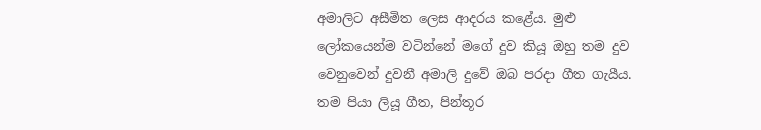අමාලිට අසීමිත ලෙස ආදරය කළේය. මුළු ලෝකයෙන්ම වටින්නේ මගේ දුව කියූ ඔහු තම දුව වෙනුවෙන් දුවනී අමාලි දුවේ ඔබ පරදා ගීත ගැයීය. තම පියා ලියූ ගීත, පින්තූර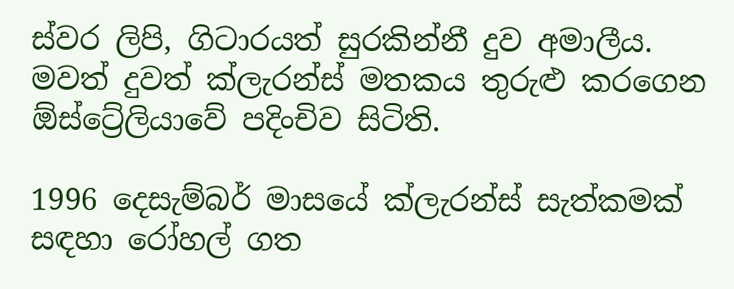ස්වර ලිපි, ගිටාරයත් සුරකින්නී දුව අමාලීය. මවත් දුවත් ක්ලැරන්ස් මතකය තුරුළු කරගෙන ඕස්ට්‍රේලියාවේ පදිංචිව සිටිති.

1996 දෙසැම්බර් මාසයේ ක්ලැරන්ස් සැත්කමක් සඳහා රෝහල් ගත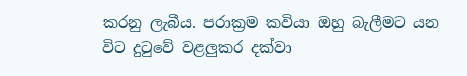කරනු ලැබීය. පරාක්‍රම කවියා ඔහු බැලීමට යන විට දුටුවේ වළලුකර දක්වා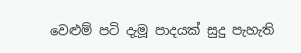වෙළුම් පටි දැමූ පාදයක් සුදු පැහැති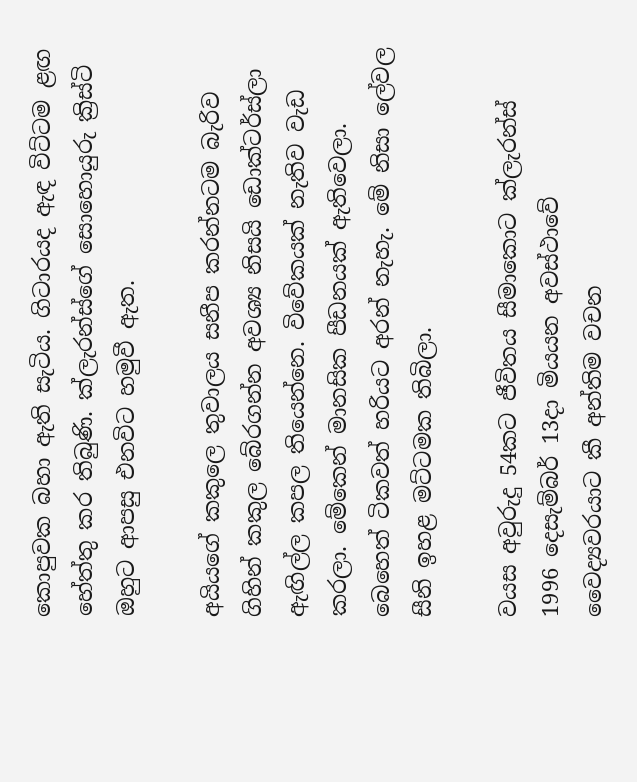කොපුවක බහා ඇති සැටිය. ගිටාරයද ඇඳ විට්ටම ළඟ හේත්තු කර තිබුණි. ක්ලැරන්ස්ගේ සොහොයුරු ක්‍රිස්ටි ඔහුට ආපසු එනවිට හමුවී ඇත.

අයියගේ කකුලෙ තුවාලය සනීප කරන්නටම බැරිව ගිහින් කකුල බේරගන්න අවශ්‍ය නිසයි ඩොක්ටර්ස්ලා ඇඟිල්ල කපල තියෙන්නෙ. විවේකයක් නැතිව වැඩ කරලා. මේකෙන් මානසික පීඩනයක් ඇතිවෙලා. බෙහෙත් ටිකවත් හරියට අරන් නැහැ. මේ නිසා ලේවල සීනි ඉහළ මට්ටමක තිබිලා.

වයස අවුරුදු 54කට ජීවිතය සීමාකොට ක්ලැරන්ස් 1996 දෙසැම්බර් 13දා මියයන අවස්ථාවේ වෛද්‍යවරයාට කී අන්තිම වචන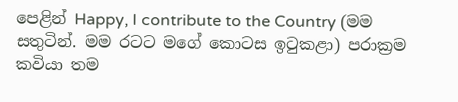පෙළින් Happy, I contribute to the Country (මම සතුටින්. මම රටට මගේ කොටස ඉටුකළා) පරාක්‍රම කවියා තම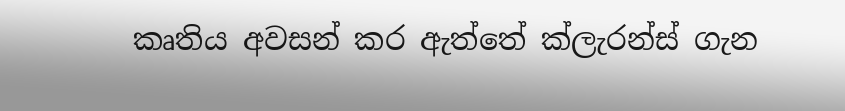කෘතිය අවසන් කර ඇත්තේ ක්ලැරන්ස් ගැන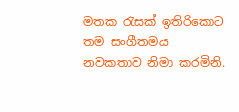මතක රැසක් ඉතිරිකොට තම සංගීතමය නවකතාව නිමා කරමිනි.